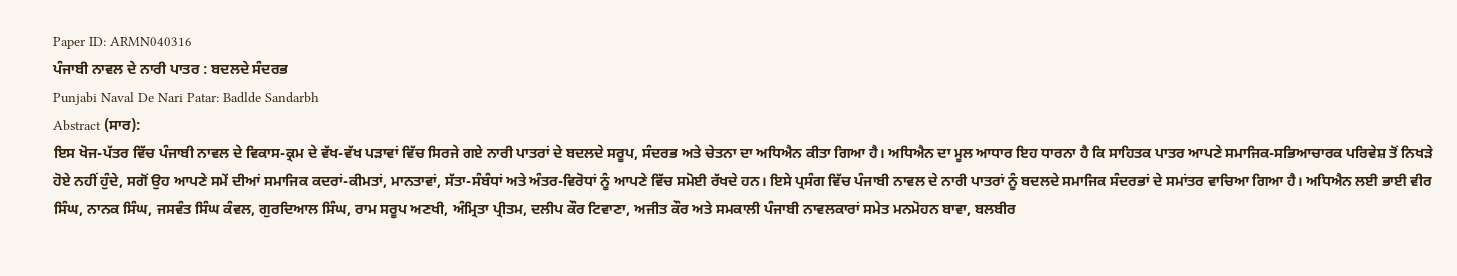Paper ID: ARMN040316
ਪੰਜਾਬੀ ਨਾਵਲ ਦੇ ਨਾਰੀ ਪਾਤਰ : ਬਦਲਦੇ ਸੰਦਰਭ
Punjabi Naval De Nari Patar: Badlde Sandarbh
Abstract (ਸਾਰ):
ਇਸ ਖੋਜ-ਪੱਤਰ ਵਿੱਚ ਪੰਜਾਬੀ ਨਾਵਲ ਦੇ ਵਿਕਾਸ-ਕ੍ਰਮ ਦੇ ਵੱਖ-ਵੱਖ ਪੜਾਵਾਂ ਵਿੱਚ ਸਿਰਜੇ ਗਏ ਨਾਰੀ ਪਾਤਰਾਂ ਦੇ ਬਦਲਦੇ ਸਰੂਪ, ਸੰਦਰਭ ਅਤੇ ਚੇਤਨਾ ਦਾ ਅਧਿਐਨ ਕੀਤਾ ਗਿਆ ਹੈ। ਅਧਿਐਨ ਦਾ ਮੂਲ ਆਧਾਰ ਇਹ ਧਾਰਨਾ ਹੈ ਕਿ ਸਾਹਿਤਕ ਪਾਤਰ ਆਪਣੇ ਸਮਾਜਿਕ-ਸਭਿਆਚਾਰਕ ਪਰਿਵੇਸ਼ ਤੋਂ ਨਿਖੜੇ ਹੋਏ ਨਹੀਂ ਹੁੰਦੇ, ਸਗੋਂ ਉਹ ਆਪਣੇ ਸਮੇਂ ਦੀਆਂ ਸਮਾਜਿਕ ਕਦਰਾਂ-ਕੀਮਤਾਂ, ਮਾਨਤਾਵਾਂ, ਸੱਤਾ-ਸੰਬੰਧਾਂ ਅਤੇ ਅੰਤਰ-ਵਿਰੋਧਾਂ ਨੂੰ ਆਪਣੇ ਵਿੱਚ ਸਮੋਈ ਰੱਖਦੇ ਹਨ। ਇਸੇ ਪ੍ਰਸੰਗ ਵਿੱਚ ਪੰਜਾਬੀ ਨਾਵਲ ਦੇ ਨਾਰੀ ਪਾਤਰਾਂ ਨੂੰ ਬਦਲਦੇ ਸਮਾਜਿਕ ਸੰਦਰਭਾਂ ਦੇ ਸਮਾਂਤਰ ਵਾਚਿਆ ਗਿਆ ਹੈ। ਅਧਿਐਨ ਲਈ ਭਾਈ ਵੀਰ ਸਿੰਘ, ਨਾਨਕ ਸਿੰਘ, ਜਸਵੰਤ ਸਿੰਘ ਕੰਵਲ, ਗੁਰਦਿਆਲ ਸਿੰਘ, ਰਾਮ ਸਰੂਪ ਅਣਖੀ, ਅੰਮ੍ਰਿਤਾ ਪ੍ਰੀਤਮ, ਦਲੀਪ ਕੌਰ ਟਿਵਾਣਾ, ਅਜੀਤ ਕੌਰ ਅਤੇ ਸਮਕਾਲੀ ਪੰਜਾਬੀ ਨਾਵਲਕਾਰਾਂ ਸਮੇਤ ਮਨਮੋਹਨ ਬਾਵਾ, ਬਲਬੀਰ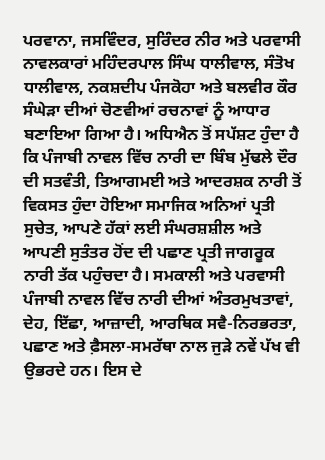ਪਰਵਾਨਾ, ਜਸਵਿੰਦਰ, ਸੁਰਿੰਦਰ ਨੀਰ ਅਤੇ ਪਰਵਾਸੀ ਨਾਵਲਕਾਰਾਂ ਮਹਿੰਦਰਪਾਲ ਸਿੰਘ ਧਾਲੀਵਾਲ, ਸੰਤੋਖ ਧਾਲੀਵਾਲ, ਨਕਸ਼ਦੀਪ ਪੰਜਕੋਹਾ ਅਤੇ ਬਲਵੀਰ ਕੌਰ ਸੰਘੇੜਾ ਦੀਆਂ ਚੋਣਵੀਆਂ ਰਚਨਾਵਾਂ ਨੂੰ ਆਧਾਰ ਬਣਾਇਆ ਗਿਆ ਹੈ। ਅਧਿਐਨ ਤੋਂ ਸਪੱਸ਼ਟ ਹੁੰਦਾ ਹੈ ਕਿ ਪੰਜਾਬੀ ਨਾਵਲ ਵਿੱਚ ਨਾਰੀ ਦਾ ਬਿੰਬ ਮੁੱਢਲੇ ਦੌਰ ਦੀ ਸਤਵੰਤੀ, ਤਿਆਗਮਈ ਅਤੇ ਆਦਰਸ਼ਕ ਨਾਰੀ ਤੋਂ ਵਿਕਸਤ ਹੁੰਦਾ ਹੋਇਆ ਸਮਾਜਿਕ ਅਨਿਆਂ ਪ੍ਰਤੀ ਸੁਚੇਤ, ਆਪਣੇ ਹੱਕਾਂ ਲਈ ਸੰਘਰਸ਼ਸ਼ੀਲ ਅਤੇ ਆਪਣੀ ਸੁਤੰਤਰ ਹੋਂਦ ਦੀ ਪਛਾਣ ਪ੍ਰਤੀ ਜਾਗਰੂਕ ਨਾਰੀ ਤੱਕ ਪਹੁੰਚਦਾ ਹੈ। ਸਮਕਾਲੀ ਅਤੇ ਪਰਵਾਸੀ ਪੰਜਾਬੀ ਨਾਵਲ ਵਿੱਚ ਨਾਰੀ ਦੀਆਂ ਅੰਤਰਮੁਖਤਾਵਾਂ, ਦੇਹ, ਇੱਛਾ, ਆਜ਼ਾਦੀ, ਆਰਥਿਕ ਸਵੈ-ਨਿਰਭਰਤਾ, ਪਛਾਣ ਅਤੇ ਫ਼ੈਸਲਾ-ਸਮਰੱਥਾ ਨਾਲ ਜੁੜੇ ਨਵੇਂ ਪੱਖ ਵੀ ਉਭਰਦੇ ਹਨ। ਇਸ ਦੇ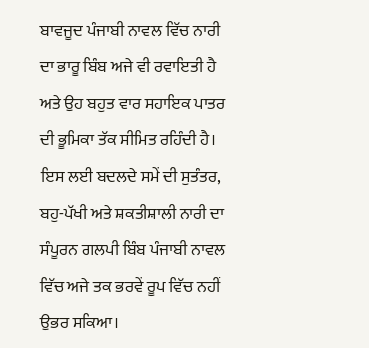ਬਾਵਜੂਦ ਪੰਜਾਬੀ ਨਾਵਲ ਵਿੱਚ ਨਾਰੀ ਦਾ ਭਾਰੂ ਬਿੰਬ ਅਜੇ ਵੀ ਰਵਾਇਤੀ ਹੈ ਅਤੇ ਉਹ ਬਹੁਤ ਵਾਰ ਸਹਾਇਕ ਪਾਤਰ ਦੀ ਭੂਮਿਕਾ ਤੱਕ ਸੀਮਿਤ ਰਹਿੰਦੀ ਹੈ। ਇਸ ਲਈ ਬਦਲਦੇ ਸਮੇਂ ਦੀ ਸੁਤੰਤਰ, ਬਹੁ-ਪੱਖੀ ਅਤੇ ਸ਼ਕਤੀਸ਼ਾਲੀ ਨਾਰੀ ਦਾ ਸੰਪੂਰਨ ਗਲਪੀ ਬਿੰਬ ਪੰਜਾਬੀ ਨਾਵਲ ਵਿੱਚ ਅਜੇ ਤਕ ਭਰਵੇਂ ਰੂਪ ਵਿੱਚ ਨਹੀਂ ਉਭਰ ਸਕਿਆ।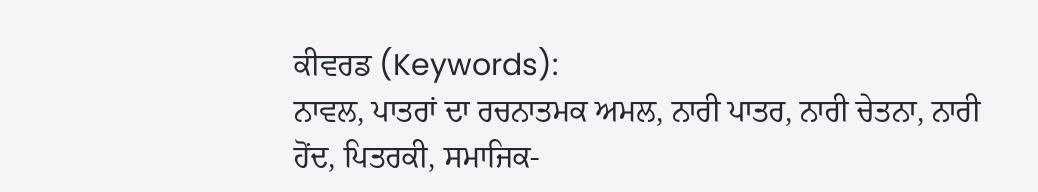ਕੀਵਰਡ (Keywords):
ਨਾਵਲ, ਪਾਤਰਾਂ ਦਾ ਰਚਨਾਤਮਕ ਅਮਲ, ਨਾਰੀ ਪਾਤਰ, ਨਾਰੀ ਚੇਤਨਾ, ਨਾਰੀ ਹੋਂਦ, ਪਿਤਰਕੀ, ਸਮਾਜਿਕ-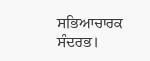ਸਭਿਆਚਾਰਕ ਸੰਦਰਭ।